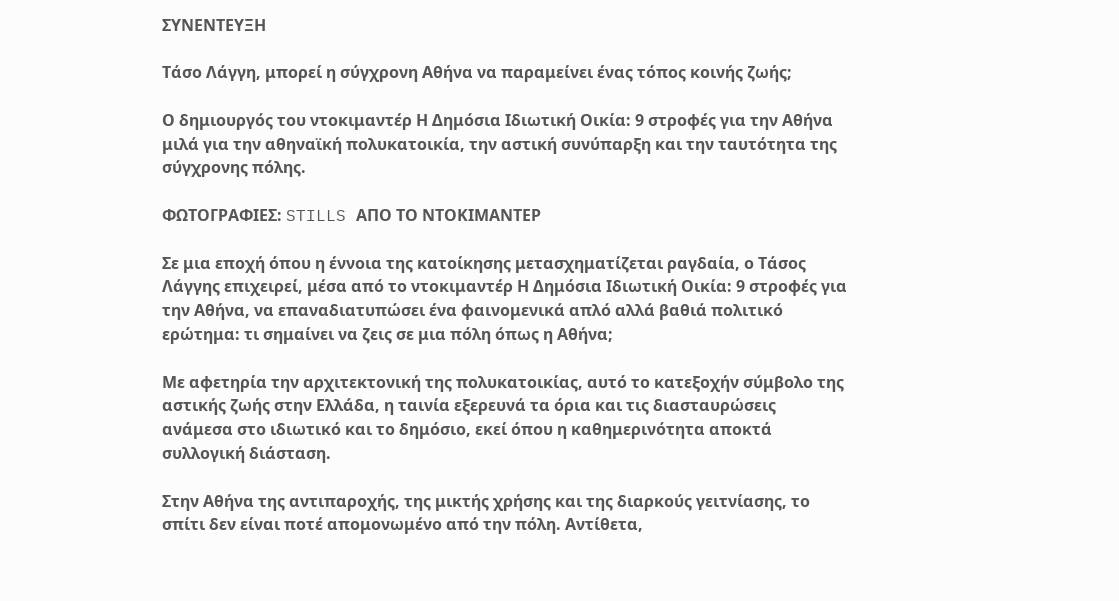ΣΥΝΕΝΤΕΥΞΗ

Τάσο Λάγγη, μπορεί η σύγχρονη Αθήνα να παραμείνει ένας τόπος κοινής ζωής;

Ο δημιουργός του ντοκιμαντέρ Η Δημόσια Ιδιωτική Οικία: 9 στροφές για την Αθήνα μιλά για την αθηναϊκή πολυκατοικία, την αστική συνύπαρξη και την ταυτότητα της σύγχρονης πόλης.

ΦΩΤΟΓΡΑΦΙΕΣ: STILLS ΑΠΟ ΤΟ ΝΤΟΚΙΜΑΝΤΕΡ

Σε μια εποχή όπου η έννοια της κατοίκησης μετασχηματίζεται ραγδαία, ο Τάσος Λάγγης επιχειρεί, μέσα από το ντοκιμαντέρ Η Δημόσια Ιδιωτική Οικία: 9 στροφές για την Αθήνα, να επαναδιατυπώσει ένα φαινομενικά απλό αλλά βαθιά πολιτικό ερώτημα: τι σημαίνει να ζεις σε μια πόλη όπως η Αθήνα;

Με αφετηρία την αρχιτεκτονική της πολυκατοικίας, αυτό το κατεξοχήν σύμβολο της αστικής ζωής στην Ελλάδα, η ταινία εξερευνά τα όρια και τις διασταυρώσεις ανάμεσα στο ιδιωτικό και το δημόσιο, εκεί όπου η καθημερινότητα αποκτά συλλογική διάσταση.

Στην Αθήνα της αντιπαροχής, της μικτής χρήσης και της διαρκούς γειτνίασης, το σπίτι δεν είναι ποτέ απομονωμένο από την πόλη. Αντίθετα,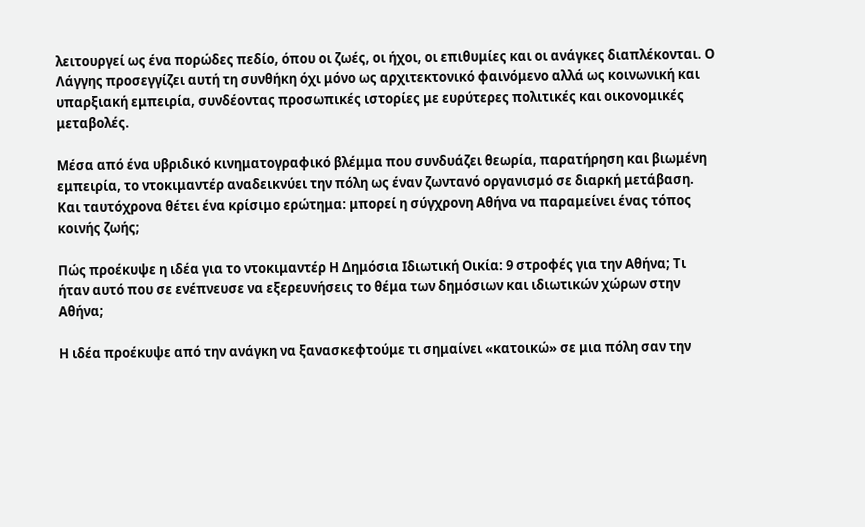λειτουργεί ως ένα πορώδες πεδίο, όπου οι ζωές, οι ήχοι, οι επιθυμίες και οι ανάγκες διαπλέκονται. Ο Λάγγης προσεγγίζει αυτή τη συνθήκη όχι μόνο ως αρχιτεκτονικό φαινόμενο αλλά ως κοινωνική και υπαρξιακή εμπειρία, συνδέοντας προσωπικές ιστορίες με ευρύτερες πολιτικές και οικονομικές μεταβολές.

Μέσα από ένα υβριδικό κινηματογραφικό βλέμμα που συνδυάζει θεωρία, παρατήρηση και βιωμένη εμπειρία, το ντοκιμαντέρ αναδεικνύει την πόλη ως έναν ζωντανό οργανισμό σε διαρκή μετάβαση. Και ταυτόχρονα θέτει ένα κρίσιμο ερώτημα: μπορεί η σύγχρονη Αθήνα να παραμείνει ένας τόπος κοινής ζωής;

Πώς προέκυψε η ιδέα για το ντοκιμαντέρ Η Δημόσια Ιδιωτική Οικία: 9 στροφές για την Αθήνα; Τι ήταν αυτό που σε ενέπνευσε να εξερευνήσεις το θέμα των δημόσιων και ιδιωτικών χώρων στην Αθήνα;

Η ιδέα προέκυψε από την ανάγκη να ξανασκεφτούμε τι σημαίνει «κατοικώ» σε μια πόλη σαν την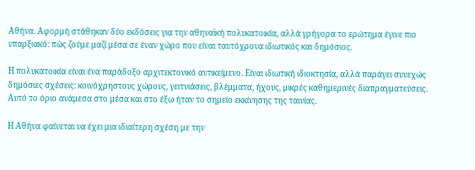Αθήνα. Αφορμή στάθηκαν δύο εκδόσεις για την αθηναϊκή πολυκατοικία, αλλά γρήγορα το ερώτημα έγινε πιο υπαρξιακό: πώς ζούμε μαζί μέσα σε έναν χώρο που είναι ταυτόχρονα ιδιωτικός και δημόσιος.

Η πολυκατοικία είναι ένα παράδοξο αρχιτεκτονικό αντικείμενο. Είναι ιδιωτική ιδιοκτησία, αλλά παράγει συνεχώς δημόσιες σχέσεις: κοινόχρηστους χώρους, γειτνιάσεις, βλέμματα, ήχους, μικρές καθημερινές διαπραγματεύσεις. Αυτό το όριο ανάμεσα στο μέσα και στο έξω ήταν το σημείο εκκίνησης της ταινίας.

Η Αθήνα φαίνεται να έχει μια ιδιαίτερη σχέση με την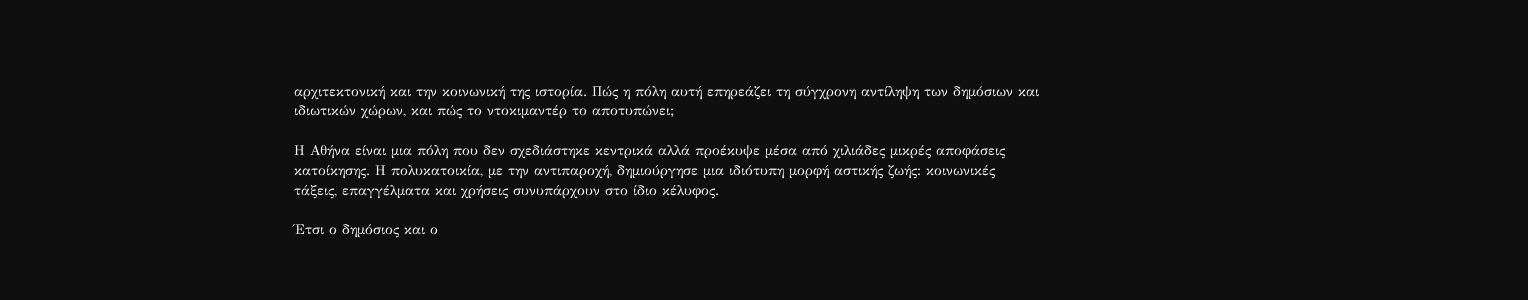αρχιτεκτονική και την κοινωνική της ιστορία. Πώς η πόλη αυτή επηρεάζει τη σύγχρονη αντίληψη των δημόσιων και ιδιωτικών χώρων, και πώς το ντοκιμαντέρ το αποτυπώνει;

Η Αθήνα είναι μια πόλη που δεν σχεδιάστηκε κεντρικά αλλά προέκυψε μέσα από χιλιάδες μικρές αποφάσεις κατοίκησης. Η πολυκατοικία, με την αντιπαροχή, δημιούργησε μια ιδιότυπη μορφή αστικής ζωής: κοινωνικές τάξεις, επαγγέλματα και χρήσεις συνυπάρχουν στο ίδιο κέλυφος.

Έτσι ο δημόσιος και ο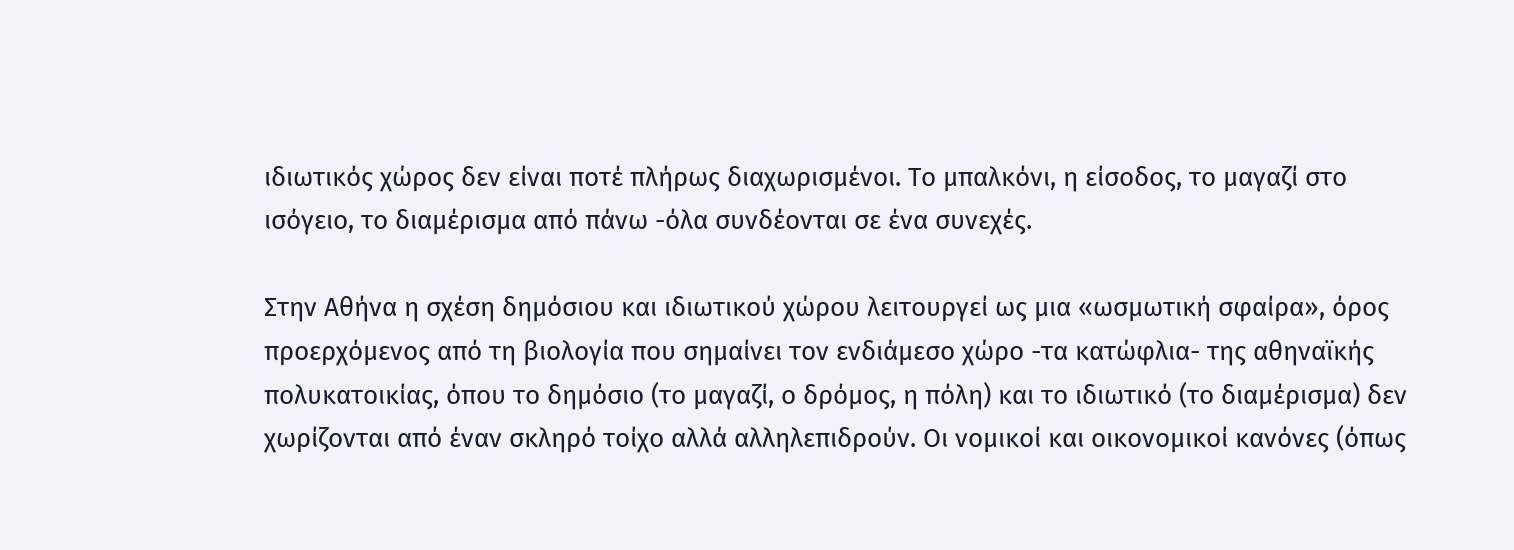ιδιωτικός χώρος δεν είναι ποτέ πλήρως διαχωρισμένοι. Το μπαλκόνι, η είσοδος, το μαγαζί στο ισόγειο, το διαμέρισμα από πάνω -όλα συνδέονται σε ένα συνεχές.

Στην Αθήνα η σχέση δημόσιου και ιδιωτικού χώρου λειτουργεί ως μια «ωσμωτική σφαίρα», όρος προερχόμενος από τη βιολογία που σημαίνει τον ενδιάμεσο χώρο -τα κατώφλια- της αθηναϊκής πολυκατοικίας, όπου το δημόσιο (το μαγαζί, ο δρόμος, η πόλη) και το ιδιωτικό (το διαμέρισμα) δεν χωρίζονται από έναν σκληρό τοίχο αλλά αλληλεπιδρούν. Οι νομικοί και οικονομικοί κανόνες (όπως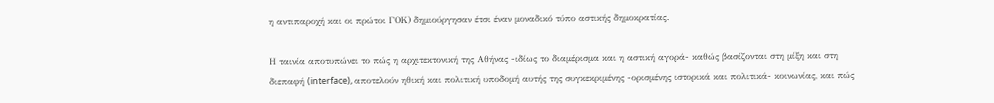η αντιπαροχή και οι πρώτοι ΓΟΚ) δημιούργησαν έτσι έναν μοναδικό τύπο αστικής δημοκρατίας.

Η ταινία αποτυπώνει το πώς η αρχιτεκτονική της Αθήνας -ιδίως το διαμέρισμα και η αστική αγορά- καθώς βασίζονται στη μίξη και στη διεπαφή (interface), αποτελούν ηθική και πολιτική υποδομή αυτής της συγκεκριμένης -ορισμένης ιστορικά και πολιτικά- κοινωνίας, και πώς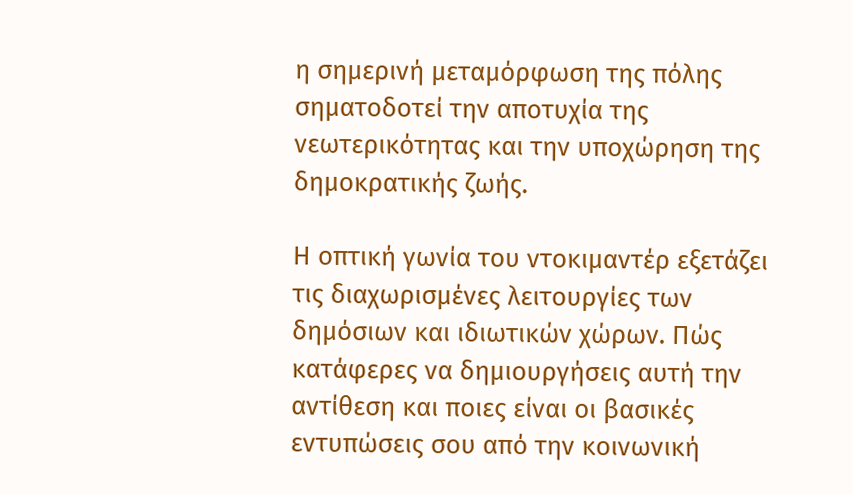η σημερινή μεταμόρφωση της πόλης σηματοδοτεί την αποτυχία της νεωτερικότητας και την υποχώρηση της δημοκρατικής ζωής.

Η οπτική γωνία του ντοκιμαντέρ εξετάζει τις διαχωρισμένες λειτουργίες των δημόσιων και ιδιωτικών χώρων. Πώς κατάφερες να δημιουργήσεις αυτή την αντίθεση και ποιες είναι οι βασικές εντυπώσεις σου από την κοινωνική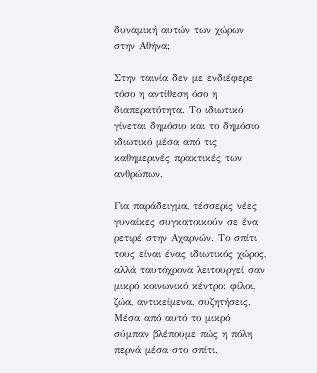δυναμική αυτών των χώρων στην Αθήνα;

Στην ταινία δεν με ενδιέφερε τόσο η αντίθεση όσο η διαπερατότητα. Το ιδιωτικό γίνεται δημόσιο και το δημόσιο ιδιωτικό μέσα από τις καθημερινές πρακτικές των ανθρώπων.

Για παράδειγμα, τέσσερις νέες γυναίκες συγκατοικούν σε ένα ρετιρέ στην Αχαρνών. Το σπίτι τους είναι ένας ιδιωτικός χώρος, αλλά ταυτόχρονα λειτουργεί σαν μικρό κοινωνικό κέντρο: φίλοι, ζώα, αντικείμενα, συζητήσεις. Μέσα από αυτό το μικρό σύμπαν βλέπουμε πώς η πόλη περνά μέσα στο σπίτι.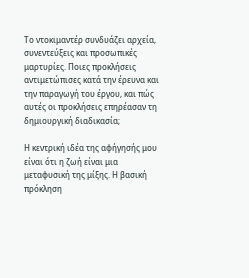Το ντοκιμαντέρ συνδυάζει αρχεία, συνεντεύξεις και προσωπικές μαρτυρίες. Ποιες προκλήσεις αντιμετώπισες κατά την έρευνα και την παραγωγή του έργου, και πώς αυτές οι προκλήσεις επηρέασαν τη δημιουργική διαδικασία;

Η κεντρική ιδέα της αφήγησής μου είναι ότι η ζωή είναι μια μεταφυσική της μίξης. Η βασική πρόκληση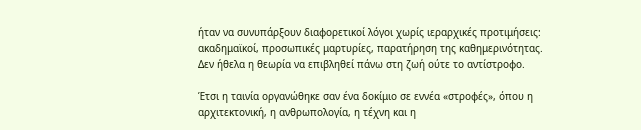ήταν να συνυπάρξουν διαφορετικοί λόγοι χωρίς ιεραρχικές προτιμήσεις: ακαδημαϊκοί, προσωπικές μαρτυρίες, παρατήρηση της καθημερινότητας. Δεν ήθελα η θεωρία να επιβληθεί πάνω στη ζωή ούτε το αντίστροφο.

Έτσι η ταινία οργανώθηκε σαν ένα δοκίμιο σε εννέα «στροφές», όπου η αρχιτεκτονική, η ανθρωπολογία, η τέχνη και η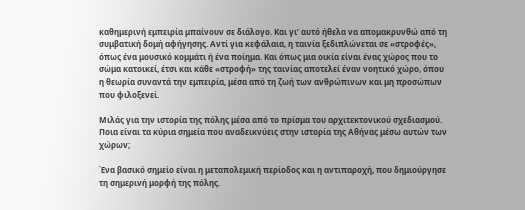καθημερινή εμπειρία μπαίνουν σε διάλογο. Και γι’ αυτό ήθελα να απομακρυνθώ από τη συμβατική δομή αφήγησης. Αντί για κεφάλαια, η ταινία ξεδιπλώνεται σε «στροφές», όπως ένα μουσικό κομμάτι ή ένα ποίημα. Και όπως μια οικία είναι ένας χώρος που το σώμα κατοικεί, έτσι και κάθε «στροφή» της ταινίας αποτελεί έναν νοητικό χώρο, όπου η θεωρία συναντά την εμπειρία, μέσα από τη ζωή των ανθρώπινων και μη προσώπων που φιλοξενεί.

Μιλάς για την ιστορία της πόλης μέσα από το πρίσμα του αρχιτεκτονικού σχεδιασμού. Ποια είναι τα κύρια σημεία που αναδεικνύεις στην ιστορία της Αθήνας μέσω αυτών των χώρων;

Ένα βασικό σημείο είναι η μεταπολεμική περίοδος και η αντιπαροχή, που δημιούργησε τη σημερινή μορφή της πόλης.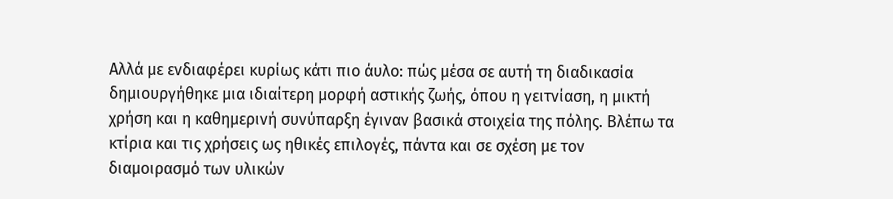Αλλά με ενδιαφέρει κυρίως κάτι πιο άυλο: πώς μέσα σε αυτή τη διαδικασία δημιουργήθηκε μια ιδιαίτερη μορφή αστικής ζωής, όπου η γειτνίαση, η μικτή χρήση και η καθημερινή συνύπαρξη έγιναν βασικά στοιχεία της πόλης. Βλέπω τα κτίρια και τις χρήσεις ως ηθικές επιλογές, πάντα και σε σχέση με τον διαμοιρασμό των υλικών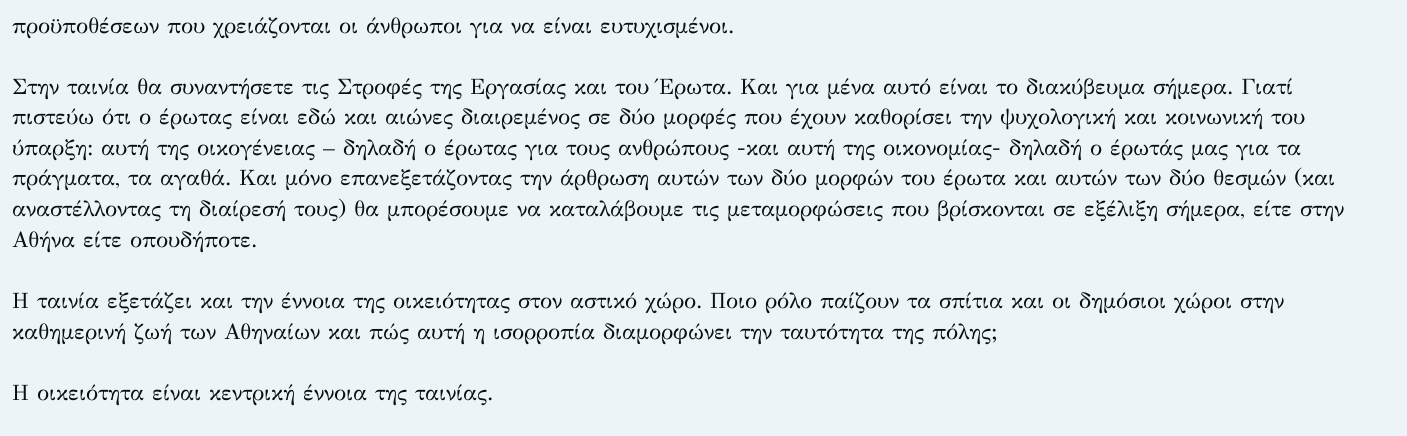προϋποθέσεων που χρειάζονται οι άνθρωποι για να είναι ευτυχισμένοι.

Στην ταινία θα συναντήσετε τις Στροφές της Εργασίας και του Έρωτα. Και για μένα αυτό είναι το διακύβευμα σήμερα. Γιατί πιστεύω ότι ο έρωτας είναι εδώ και αιώνες διαιρεμένος σε δύο μορφές που έχουν καθορίσει την ψυχολογική και κοινωνική του ύπαρξη: αυτή της οικογένειας – δηλαδή ο έρωτας για τους ανθρώπους -και αυτή της οικονομίας- δηλαδή ο έρωτάς μας για τα πράγματα, τα αγαθά. Και μόνο επανεξετάζοντας την άρθρωση αυτών των δύο μορφών του έρωτα και αυτών των δύο θεσμών (και αναστέλλοντας τη διαίρεσή τους) θα μπορέσουμε να καταλάβουμε τις μεταμορφώσεις που βρίσκονται σε εξέλιξη σήμερα, είτε στην Αθήνα είτε οπουδήποτε.

Η ταινία εξετάζει και την έννοια της οικειότητας στον αστικό χώρο. Ποιο ρόλο παίζουν τα σπίτια και οι δημόσιοι χώροι στην καθημερινή ζωή των Αθηναίων και πώς αυτή η ισορροπία διαμορφώνει την ταυτότητα της πόλης;

Η οικειότητα είναι κεντρική έννοια της ταινίας.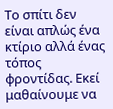Το σπίτι δεν είναι απλώς ένα κτίριο αλλά ένας τόπος φροντίδας. Εκεί μαθαίνουμε να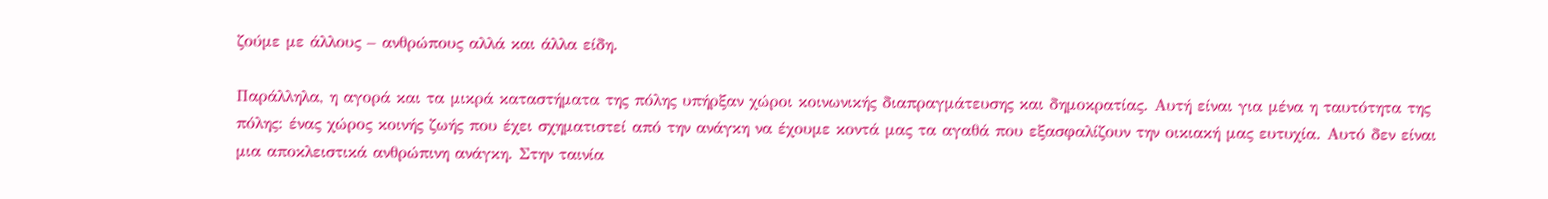ζούμε με άλλους – ανθρώπους αλλά και άλλα είδη.

Παράλληλα, η αγορά και τα μικρά καταστήματα της πόλης υπήρξαν χώροι κοινωνικής διαπραγμάτευσης και δημοκρατίας. Αυτή είναι για μένα η ταυτότητα της πόλης: ένας χώρος κοινής ζωής που έχει σχηματιστεί από την ανάγκη να έχουμε κοντά μας τα αγαθά που εξασφαλίζουν την οικιακή μας ευτυχία. Αυτό δεν είναι μια αποκλειστικά ανθρώπινη ανάγκη. Στην ταινία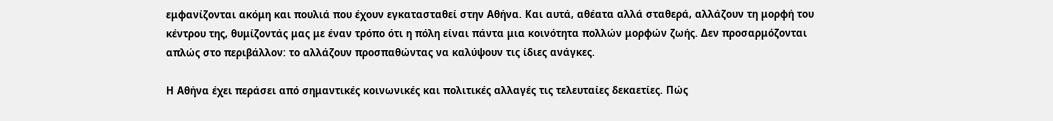εμφανίζονται ακόμη και πουλιά που έχουν εγκατασταθεί στην Αθήνα. Και αυτά, αθέατα αλλά σταθερά, αλλάζουν τη μορφή του κέντρου της, θυμίζοντάς μας με έναν τρόπο ότι η πόλη είναι πάντα μια κοινότητα πολλών μορφών ζωής. Δεν προσαρμόζονται απλώς στο περιβάλλον: το αλλάζουν προσπαθώντας να καλύψουν τις ίδιες ανάγκες.

Η Αθήνα έχει περάσει από σημαντικές κοινωνικές και πολιτικές αλλαγές τις τελευταίες δεκαετίες. Πώς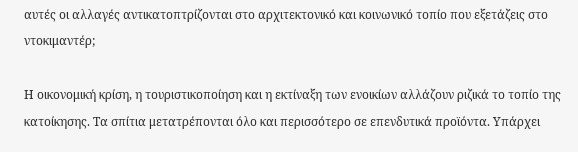αυτές οι αλλαγές αντικατοπτρίζονται στο αρχιτεκτονικό και κοινωνικό τοπίο που εξετάζεις στο ντοκιμαντέρ;

Η οικονομική κρίση, η τουριστικοποίηση και η εκτίναξη των ενοικίων αλλάζουν ριζικά το τοπίο της κατοίκησης. Τα σπίτια μετατρέπονται όλο και περισσότερο σε επενδυτικά προϊόντα. Υπάρχει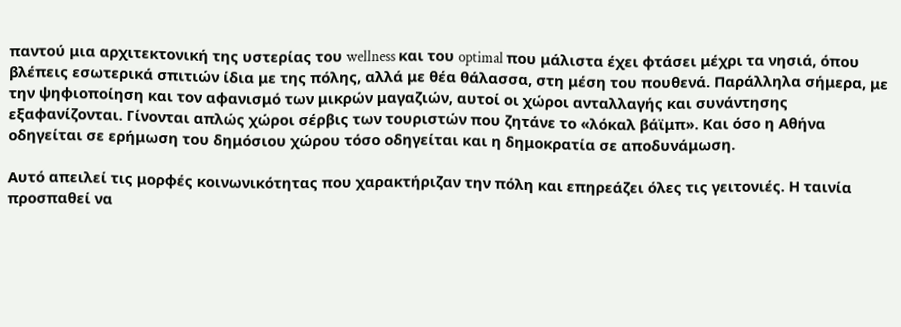παντού μια αρχιτεκτονική της υστερίας του wellness και του optimal που μάλιστα έχει φτάσει μέχρι τα νησιά, όπου βλέπεις εσωτερικά σπιτιών ίδια με της πόλης, αλλά με θέα θάλασσα, στη μέση του πουθενά. Παράλληλα σήμερα, με την ψηφιοποίηση και τον αφανισμό των μικρών μαγαζιών, αυτοί οι χώροι ανταλλαγής και συνάντησης εξαφανίζονται. Γίνονται απλώς χώροι σέρβις των τουριστών που ζητάνε το «λόκαλ βάϊμπ». Και όσο η Αθήνα οδηγείται σε ερήμωση του δημόσιου χώρου τόσο οδηγείται και η δημοκρατία σε αποδυνάμωση.

Αυτό απειλεί τις μορφές κοινωνικότητας που χαρακτήριζαν την πόλη και επηρεάζει όλες τις γειτονιές. Η ταινία προσπαθεί να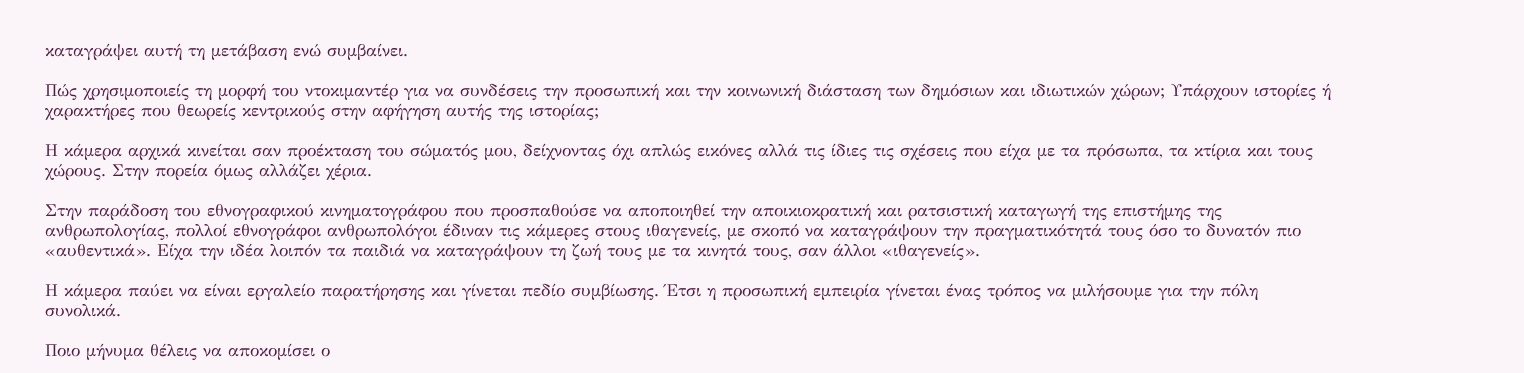καταγράψει αυτή τη μετάβαση ενώ συμβαίνει.

Πώς χρησιμοποιείς τη μορφή του ντοκιμαντέρ για να συνδέσεις την προσωπική και την κοινωνική διάσταση των δημόσιων και ιδιωτικών χώρων; Υπάρχουν ιστορίες ή χαρακτήρες που θεωρείς κεντρικούς στην αφήγηση αυτής της ιστορίας;

Η κάμερα αρχικά κινείται σαν προέκταση του σώματός μου, δείχνοντας όχι απλώς εικόνες αλλά τις ίδιες τις σχέσεις που είχα με τα πρόσωπα, τα κτίρια και τους χώρους. Στην πορεία όμως αλλάζει χέρια.

Στην παράδοση του εθνογραφικού κινηματογράφου που προσπαθούσε να αποποιηθεί την αποικιοκρατική και ρατσιστική καταγωγή της επιστήμης της ανθρωπολογίας, πολλοί εθνογράφοι ανθρωπολόγοι έδιναν τις κάμερες στους ιθαγενείς, με σκοπό να καταγράψουν την πραγματικότητά τους όσο το δυνατόν πιο «αυθεντικά». Είχα την ιδέα λοιπόν τα παιδιά να καταγράψουν τη ζωή τους με τα κινητά τους, σαν άλλοι «ιθαγενείς».

Η κάμερα παύει να είναι εργαλείο παρατήρησης και γίνεται πεδίο συμβίωσης. Έτσι η προσωπική εμπειρία γίνεται ένας τρόπος να μιλήσουμε για την πόλη συνολικά.

Ποιο μήνυμα θέλεις να αποκομίσει ο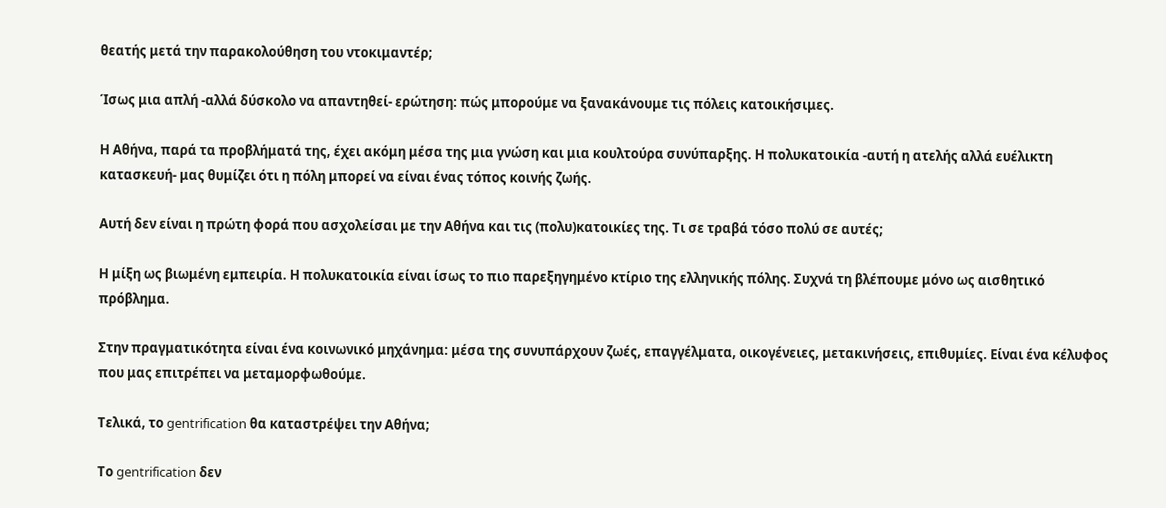θεατής μετά την παρακολούθηση του ντοκιμαντέρ;

Ίσως μια απλή -αλλά δύσκολο να απαντηθεί- ερώτηση: πώς μπορούμε να ξανακάνουμε τις πόλεις κατοικήσιμες.

Η Αθήνα, παρά τα προβλήματά της, έχει ακόμη μέσα της μια γνώση και μια κουλτούρα συνύπαρξης. Η πολυκατοικία -αυτή η ατελής αλλά ευέλικτη κατασκευή- μας θυμίζει ότι η πόλη μπορεί να είναι ένας τόπος κοινής ζωής.

Αυτή δεν είναι η πρώτη φορά που ασχολείσαι με την Αθήνα και τις (πολυ)κατοικίες της. Τι σε τραβά τόσο πολύ σε αυτές;

Η μίξη ως βιωμένη εμπειρία. Η πολυκατοικία είναι ίσως το πιο παρεξηγημένο κτίριο της ελληνικής πόλης. Συχνά τη βλέπουμε μόνο ως αισθητικό πρόβλημα.

Στην πραγματικότητα είναι ένα κοινωνικό μηχάνημα: μέσα της συνυπάρχουν ζωές, επαγγέλματα, οικογένειες, μετακινήσεις, επιθυμίες. Είναι ένα κέλυφος που μας επιτρέπει να μεταμορφωθούμε.

Τελικά, το gentrification θα καταστρέψει την Αθήνα;

Το gentrification δεν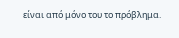είναι από μόνο του το πρόβλημα.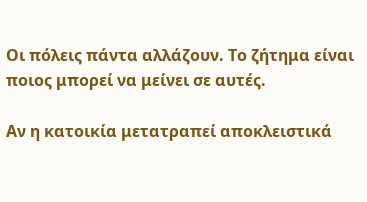Οι πόλεις πάντα αλλάζουν. Το ζήτημα είναι ποιος μπορεί να μείνει σε αυτές.

Αν η κατοικία μετατραπεί αποκλειστικά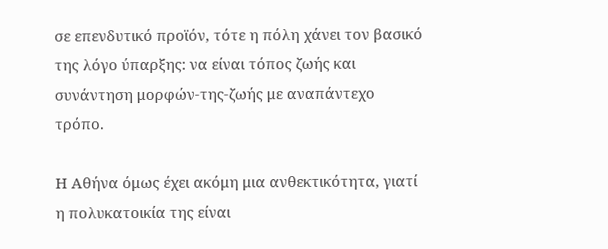σε επενδυτικό προϊόν, τότε η πόλη χάνει τον βασικό της λόγο ύπαρξης: να είναι τόπος ζωής και συνάντηση μορφών-της-ζωής με αναπάντεχο τρόπο.

Η Αθήνα όμως έχει ακόμη μια ανθεκτικότητα, γιατί η πολυκατοικία της είναι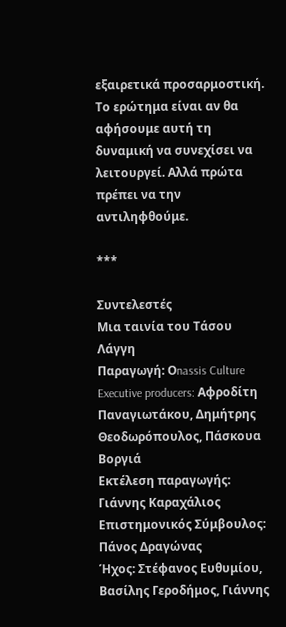εξαιρετικά προσαρμοστική. Το ερώτημα είναι αν θα αφήσουμε αυτή τη δυναμική να συνεχίσει να λειτουργεί. Αλλά πρώτα πρέπει να την αντιληφθούμε.

***

Συντελεστές
Μια ταινία του Τάσου Λάγγη
Παραγωγή: Οnassis Culture
Executive producers: Αφροδίτη Παναγιωτάκου, Δημήτρης Θεοδωρόπουλος, Πάσκουα Βοργιά
Eκτέλεση παραγωγής: Γιάννης Καραχάλιος
Επιστημονικός Σύμβουλος: Πάνος Δραγώνας
Ήχος: Στέφανος Ευθυμίου, Βασίλης Γεροδήμος, Γιάννης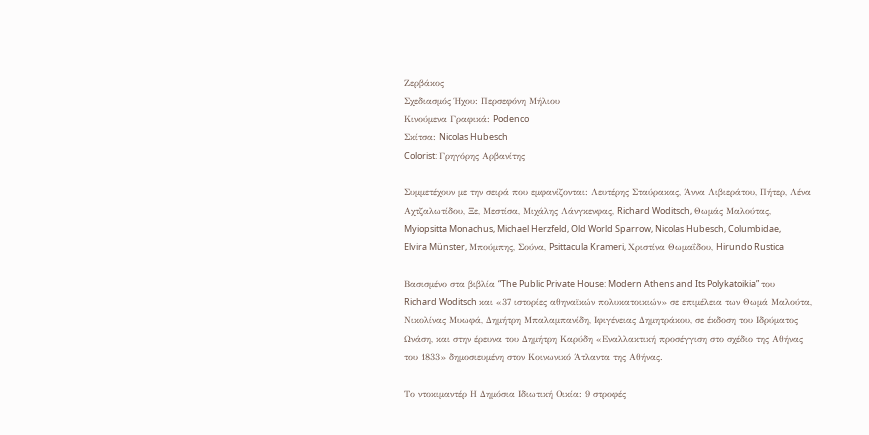Ζερβάκος
Σχεδιασμός Ήχου: Περσεφόνη Μήλιου
Κινούμενα Γραφικά: Podenco
Σκίτσα: Nicolas Hubesch
Colorist: Γρηγόρης Αρβανίτης

Συμμετέχουν με την σειρά που εμφανίζονται: Λευτέρης Σταύρακας, Άννα Λιβιεράτου, Πήτερ, Λένα Αχτζαλωτίδου, Ξε, Μεστίσα, Μιχάλης Λάνγκενφας, Richard Woditsch, Θωμάς Μαλούτας, Myiopsitta Monachus, Michael Herzfeld, Old World Sparrow, Nicolas Hubesch, Columbidae, Elvira Münster, Μπούμπης, Σούνα, Psittacula Krameri, Χριστίνα Θωμαΐδου, Hirundo Rustica

Βασισμένο στα βιβλία “The Public Private House: Modern Athens and Its Polykatoikia” του Richard Woditsch και «37 ιστορίες αθηναϊκών πολυκατοικιών» σε επιμέλεια των Θωμά Μαλούτα, Νικολίνας Μυωφά, Δημήτρη Μπαλαμπανίδη, Ιφιγένειας Δημητράκου, σε έκδοση του Ιδρύματος Ωνάση, και στην έρευνα του Δημήτρη Καρύδη «Εναλλακτική προσέγγιση στο σχέδιο της Αθήνας του 1833» δημοσιευμένη στον Κοινωνικό Άτλαντα της Αθήνας.

Το ντοκιμαντέρ Η Δημόσια Ιδιωτική Οικία: 9 στροφές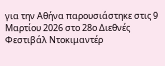για την Αθήνα παρουσιάστηκε στις 9 Μαρτίου 2026 στο 28ο Διεθνές Φεστιβάλ Ντοκιμαντέρ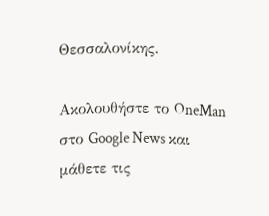Θεσσαλονίκης.

Ακολουθήστε το OneMan στο Google News και μάθετε τις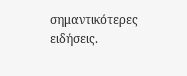σημαντικότερες ειδήσεις.